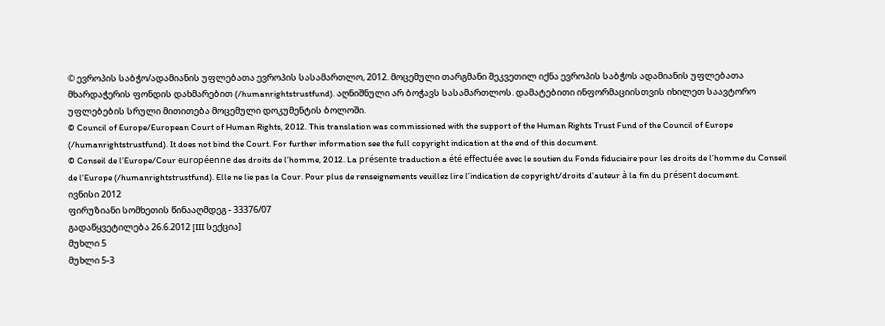© ევროპის საბჭო/ადამიანის უფლებათა ევროპის სასამართლო, 2012. მოცემული თარგმანი შეკვეთილ იქნა ევროპის საბჭოს ადამიანის უფლებათა მხარდაჭერის ფონდის დახმარებით (/humanrightstrustfund). აღნიშნული არ ბოჭავს სასამართლოს. დამატებითი ინფორმაციისთვის იხილეთ საავტორო უფლებების სრული მითითება მოცემული დოკუმენტის ბოლოში.
© Council of Europe/European Court of Human Rights, 2012. This translation was commissioned with the support of the Human Rights Trust Fund of the Council of Europe (/humanrightstrustfund). It does not bind the Court. For further information see the full copyright indication at the end of this document.
© Conseil de l’Europe/Cour européenne des droits de l’homme, 2012. La présente traduction a été effectuée avec le soutien du Fonds fiduciaire pour les droits de l’homme du Conseil de l’Europe (/humanrightstrustfund). Elle ne lie pas la Cour. Pour plus de renseignements veuillez lire l’indication de copyright/droits d’auteur à la fin du présent document.
ივნისი 2012
ფირუზიანი სომხეთის წინააღმდეგ - 33376/07
გადაწყვეტილება 26.6.2012 [III სექცია]
მუხლი 5
მუხლი 5-3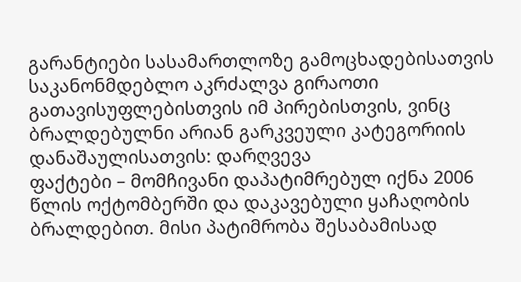გარანტიები სასამართლოზე გამოცხადებისათვის
საკანონმდებლო აკრძალვა გირაოთი გათავისუფლებისთვის იმ პირებისთვის, ვინც ბრალდებულნი არიან გარკვეული კატეგორიის დანაშაულისათვის: დარღვევა
ფაქტები – მომჩივანი დაპატიმრებულ იქნა 2006 წლის ოქტომბერში და დაკავებული ყაჩაღობის ბრალდებით. მისი პატიმრობა შესაბამისად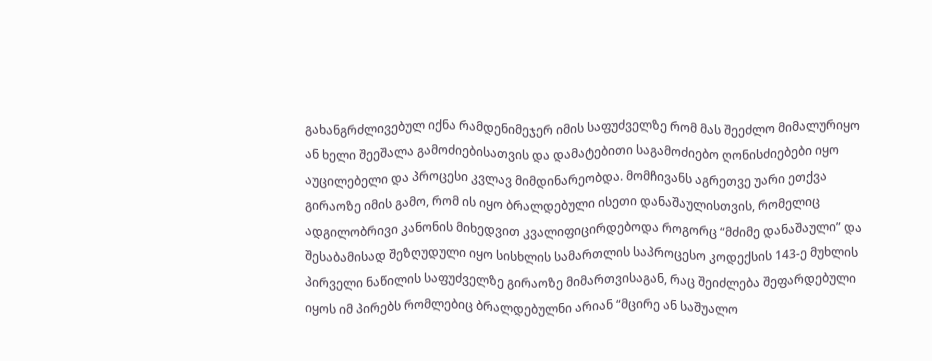გახანგრძლივებულ იქნა რამდენიმეჯერ იმის საფუძველზე რომ მას შეეძლო მიმალურიყო ან ხელი შეეშალა გამოძიებისათვის და დამატებითი საგამოძიებო ღონისძიებები იყო აუცილებელი და პროცესი კვლავ მიმდინარეობდა. მომჩივანს აგრეთვე უარი ეთქვა გირაოზე იმის გამო, რომ ის იყო ბრალდებული ისეთი დანაშაულისთვის, რომელიც ადგილობრივი კანონის მიხედვით კვალიფიცირდებოდა როგორც “მძიმე დანაშაული” და შესაბამისად შეზღუდული იყო სისხლის სამართლის საპროცესო კოდექსის 143-ე მუხლის პირველი ნაწილის საფუძველზე გირაოზე მიმართვისაგან, რაც შეიძლება შეფარდებული იყოს იმ პირებს რომლებიც ბრალდებულნი არიან “მცირე ან საშუალო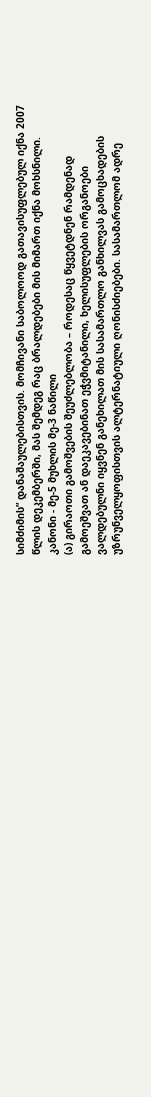სიმძიმის” დანაშაულებისთვის. მომჩივანი საბოლოოდ გათავისუფლებულ იქნა 2007 წლის დეკემბერში, მას შემდეგ რაც ბრალდებები მის მიმართ იქნა მოხსნილი.
კანონი - მე-5 მუხლის მე-3 ნაწილი
(ა) გირაოთი გამოშვების შეუძლებლობა – როდესაც წყვეტდნენ რამდენად გამოეშვათ ან დაეკავებინათ ეჭვმიტანილი, ხელისუფლების ორგანოები ვალდებულნი იყვნენ განეხილათ მის სასამართლო განხილვას გამოცხადების უზრუნველყოფისთვის ალტერნატიული ღონისძიებები. სასამართლომ ადრე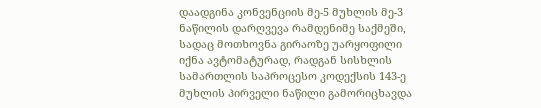დაადგინა კონვენციის მე-5 მუხლის მე-3 ნაწილის დარღვევა რამდენიმე საქმეში, სადაც მოთხოვნა გირაოზე უარყოფილი იქნა ავტომატურად, რადგან სისხლის სამართლის საპროცესო კოდექსის 143-ე მუხლის პირველი ნაწილი გამორიცხავდა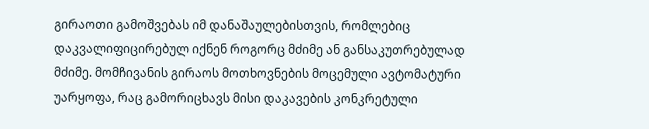გირაოთი გამოშვებას იმ დანაშაულებისთვის, რომლებიც დაკვალიფიცირებულ იქნენ როგორც მძიმე ან განსაკუთრებულად მძიმე. მომჩივანის გირაოს მოთხოვნების მოცემული ავტომატური უარყოფა, რაც გამორიცხავს მისი დაკავების კონკრეტული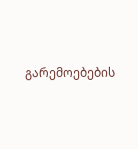გარემოებების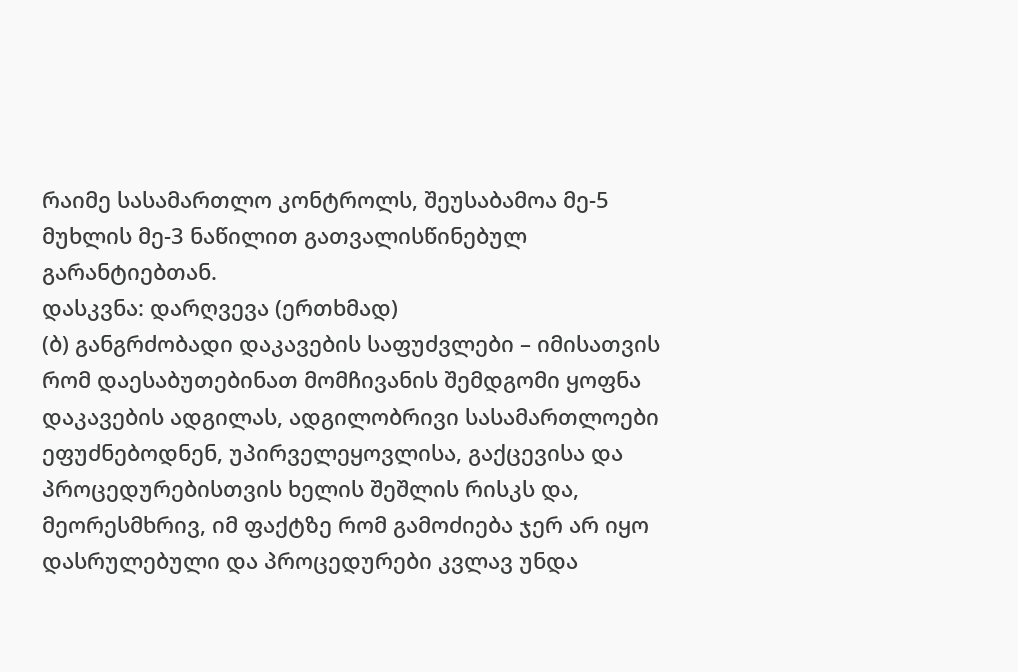რაიმე სასამართლო კონტროლს, შეუსაბამოა მე-5 მუხლის მე-3 ნაწილით გათვალისწინებულ გარანტიებთან.
დასკვნა: დარღვევა (ერთხმად)
(ბ) განგრძობადი დაკავების საფუძვლები – იმისათვის რომ დაესაბუთებინათ მომჩივანის შემდგომი ყოფნა დაკავების ადგილას, ადგილობრივი სასამართლოები ეფუძნებოდნენ, უპირველეყოვლისა, გაქცევისა და პროცედურებისთვის ხელის შეშლის რისკს და, მეორესმხრივ, იმ ფაქტზე რომ გამოძიება ჯერ არ იყო დასრულებული და პროცედურები კვლავ უნდა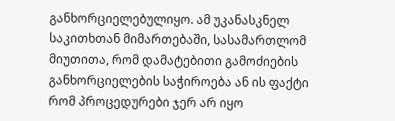განხორციელებულიყო. ამ უკანასკნელ საკითხთან მიმართებაში, სასამართლომ მიუთითა, რომ დამატებითი გამოძიების განხორციელების საჭიროება ან ის ფაქტი რომ პროცედურები ჯერ არ იყო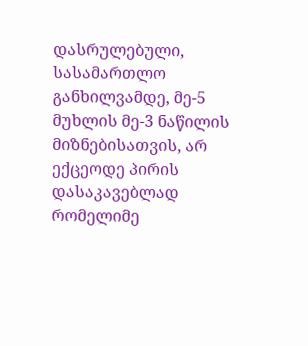დასრულებული, სასამართლო განხილვამდე, მე-5 მუხლის მე-3 ნაწილის მიზნებისათვის, არ ექცეოდე პირის დასაკავებლად რომელიმე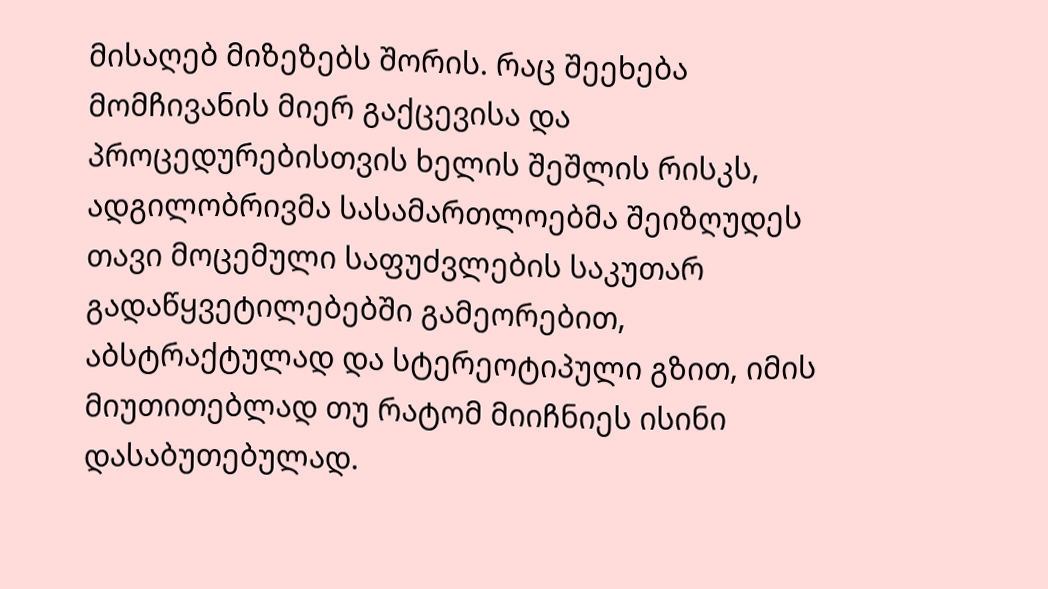მისაღებ მიზეზებს შორის. რაც შეეხება მომჩივანის მიერ გაქცევისა და პროცედურებისთვის ხელის შეშლის რისკს, ადგილობრივმა სასამართლოებმა შეიზღუდეს თავი მოცემული საფუძვლების საკუთარ გადაწყვეტილებებში გამეორებით, აბსტრაქტულად და სტერეოტიპული გზით, იმის მიუთითებლად თუ რატომ მიიჩნიეს ისინი დასაბუთებულად.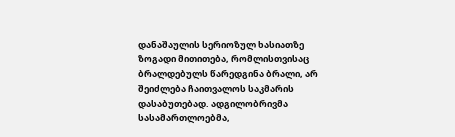დანაშაულის სერიოზულ ხასიათზე ზოგადი მითითება, რომლისთვისაც ბრალდებულს წარედგინა ბრალი, არ შეიძლება ჩაითვალოს საკმარის დასაბუთებად. ადგილობრივმა სასამართლოებმა,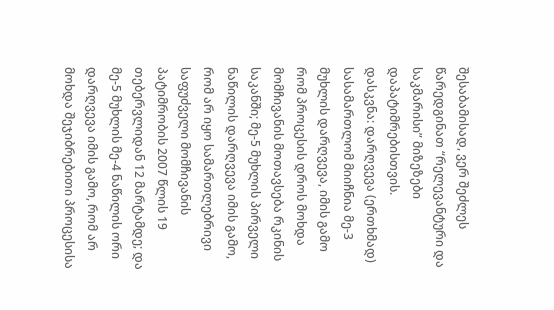შესაბამისად, ვერ შეძლეს წარედგინათ “რელევანტური და საკმარისი” მიზეზები დაპატიმრებისთვის.
დასკვნა: დარღვევა (ერთხმად)
სასამართლომ მიიჩნია მე-3 მუხლის დარღვევა, იმის გამო რომ პროცესის დროს მოხდა მომჩივანის მოთავსება რკინის საკანში; მე-5 მუხლის პირველი ნაწილის დარღვევა იმის გამო, რომ არ იყო სამართლებრივი საფუძველი მომჩივანის პატიმრობის 2007 წლის 19 თებერვლიდან 12 მარტამდე; და მე-5 მუხლის მე-4 ნაწილის ორი დარღვევა იმის გამო, რომ არ მოხდა შეჯიბრებითი პროცესისა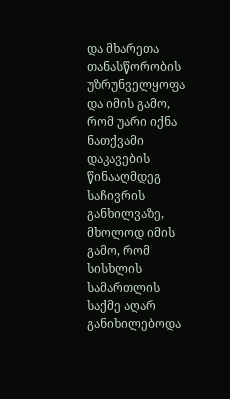და მხარეთა თანასწორობის უზრუნველყოფა და იმის გამო, რომ უარი იქნა ნათქვამი დაკავების წინააღმდეგ საჩივრის განხილვაზე, მხოლოდ იმის გამო, რომ სისხლის სამართლის საქმე აღარ განიხილებოდა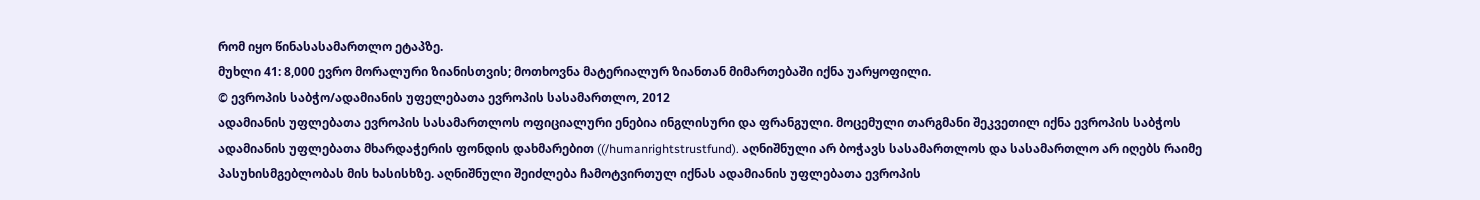რომ იყო წინასასამართლო ეტაპზე.
მუხლი 41: 8,000 ევრო მორალური ზიანისთვის; მოთხოვნა მატერიალურ ზიანთან მიმართებაში იქნა უარყოფილი.
© ევროპის საბჭო/ადამიანის უფელებათა ევროპის სასამართლო, 2012
ადამიანის უფლებათა ევროპის სასამართლოს ოფიციალური ენებია ინგლისური და ფრანგული. მოცემული თარგმანი შეკვეთილ იქნა ევროპის საბჭოს ადამიანის უფლებათა მხარდაჭერის ფონდის დახმარებით ((/humanrightstrustfund). აღნიშნული არ ბოჭავს სასამართლოს და სასამართლო არ იღებს რაიმე პასუხისმგებლობას მის ხასისხზე. აღნიშნული შეიძლება ჩამოტვირთულ იქნას ადამიანის უფლებათა ევროპის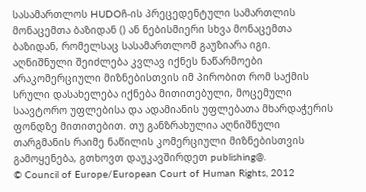სასამართლოს HUDOჩ-ის პრეცედენტული სამართლის მონაცემთა ბაზიდან () ან ნებისმიერი სხვა მონაცემთა ბაზიდან, რომელსაც სასამართლომ გაუზიარა იგი. აღნიშნული შეიძლება კვლავ იქნეს ნაწარმოები არაკომერციული მიზნებისთვის იმ პირობით რომ საქმის სრული დასახელება იქნება მითითებული, მოცემული საავტორო უფლებისა და ადამიანის უფლებათა მხარდაჭერის ფონდზე მითითებით. თუ განზრახულია აღნიშნული თარგმანის რაიმე ნაწილის კომერციული მიზნებისთვის გამოყენება, გთხოვთ დაუკავშირდეთ publishing@.
© Council of Europe/European Court of Human Rights, 2012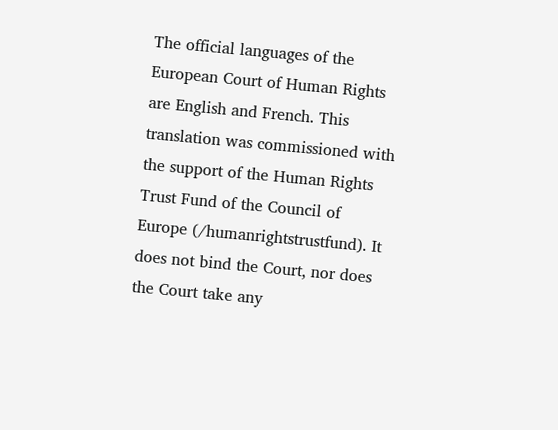The official languages of the European Court of Human Rights are English and French. This translation was commissioned with the support of the Human Rights Trust Fund of the Council of Europe (/humanrightstrustfund). It does not bind the Court, nor does the Court take any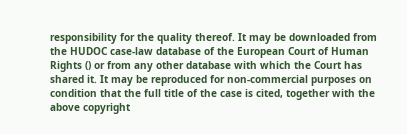responsibility for the quality thereof. It may be downloaded from the HUDOC case-law database of the European Court of Human Rights () or from any other database with which the Court has shared it. It may be reproduced for non-commercial purposes on condition that the full title of the case is cited, together with the above copyright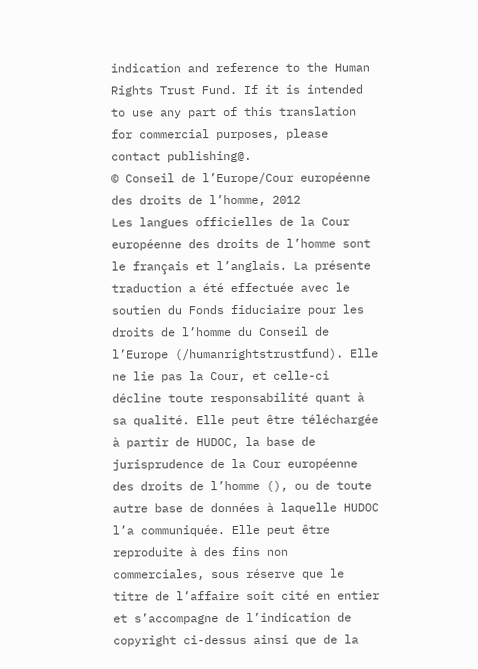indication and reference to the Human Rights Trust Fund. If it is intended to use any part of this translation for commercial purposes, please contact publishing@.
© Conseil de l’Europe/Cour européenne des droits de l’homme, 2012
Les langues officielles de la Cour européenne des droits de l’homme sont le français et l’anglais. La présente traduction a été effectuée avec le soutien du Fonds fiduciaire pour les droits de l’homme du Conseil de l’Europe (/humanrightstrustfund). Elle ne lie pas la Cour, et celle-ci décline toute responsabilité quant à sa qualité. Elle peut être téléchargée à partir de HUDOC, la base de jurisprudence de la Cour européenne des droits de l’homme (), ou de toute autre base de données à laquelle HUDOC l’a communiquée. Elle peut être reproduite à des fins non commerciales, sous réserve que le titre de l’affaire soit cité en entier et s’accompagne de l’indication de copyright ci-dessus ainsi que de la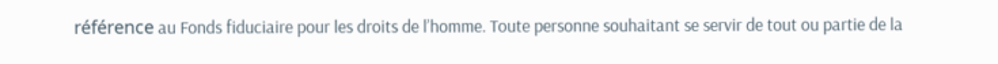référence au Fonds fiduciaire pour les droits de l’homme. Toute personne souhaitant se servir de tout ou partie de la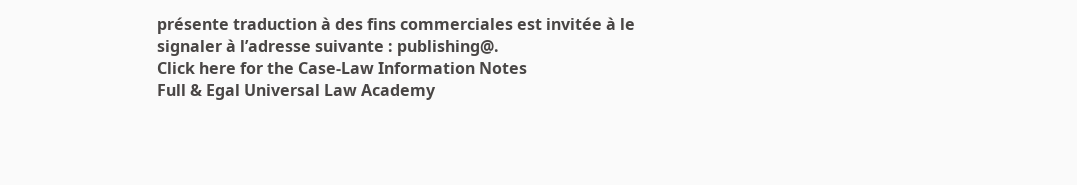présente traduction à des fins commerciales est invitée à le signaler à l’adresse suivante : publishing@.
Click here for the Case-Law Information Notes
Full & Egal Universal Law Academy